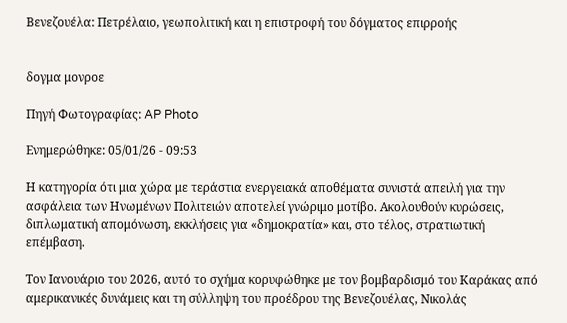Βενεζουέλα: Πετρέλαιο, γεωπολιτική και η επιστροφή του δόγματος επιρροής


δογμα μονροε

Πηγή Φωτογραφίας: AP Photo

Ενημερώθηκε: 05/01/26 - 09:53

Η κατηγορία ότι μια χώρα με τεράστια ενεργειακά αποθέματα συνιστά απειλή για την ασφάλεια των Ηνωμένων Πολιτειών αποτελεί γνώριμο μοτίβο. Ακολουθούν κυρώσεις, διπλωματική απομόνωση, εκκλήσεις για «δημοκρατία» και, στο τέλος, στρατιωτική επέμβαση.

Τον Ιανουάριο του 2026, αυτό το σχήμα κορυφώθηκε με τον βομβαρδισμό του Καράκας από αμερικανικές δυνάμεις και τη σύλληψη του προέδρου της Βενεζουέλας, Νικολάς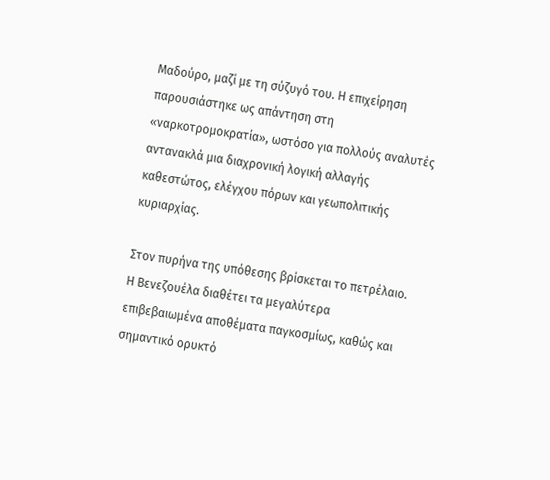Μαδούρο, μαζί με τη σύζυγό του. Η επιχείρηση παρουσιάστηκε ως απάντηση στη «ναρκοτρομοκρατία», ωστόσο για πολλούς αναλυτές αντανακλά μια διαχρονική λογική αλλαγής καθεστώτος, ελέγχου πόρων και γεωπολιτικής κυριαρχίας.

Στον πυρήνα της υπόθεσης βρίσκεται το πετρέλαιο. Η Βενεζουέλα διαθέτει τα μεγαλύτερα επιβεβαιωμένα αποθέματα παγκοσμίως, καθώς και σημαντικό ορυκτό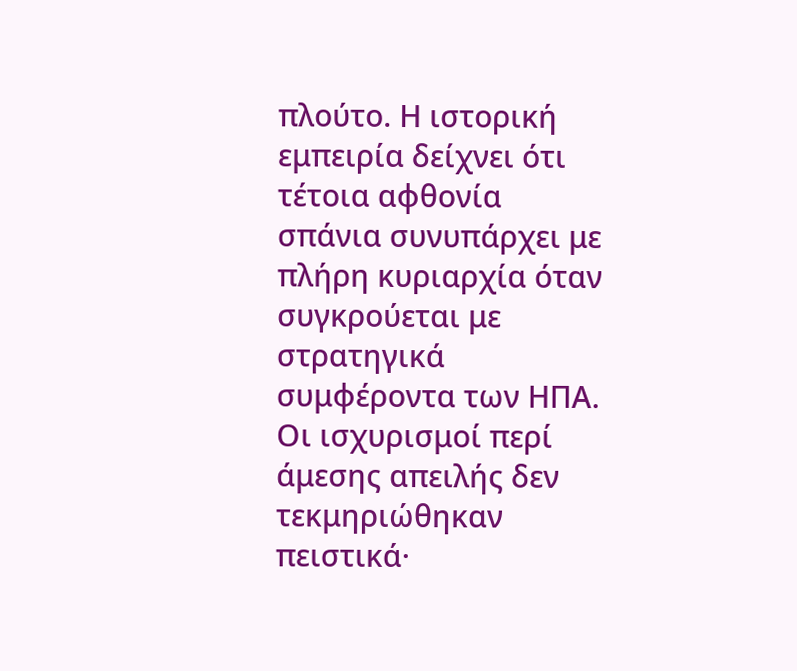πλούτο. Η ιστορική εμπειρία δείχνει ότι τέτοια αφθονία σπάνια συνυπάρχει με πλήρη κυριαρχία όταν συγκρούεται με στρατηγικά συμφέροντα των ΗΠΑ. Οι ισχυρισμοί περί άμεσης απειλής δεν τεκμηριώθηκαν πειστικά·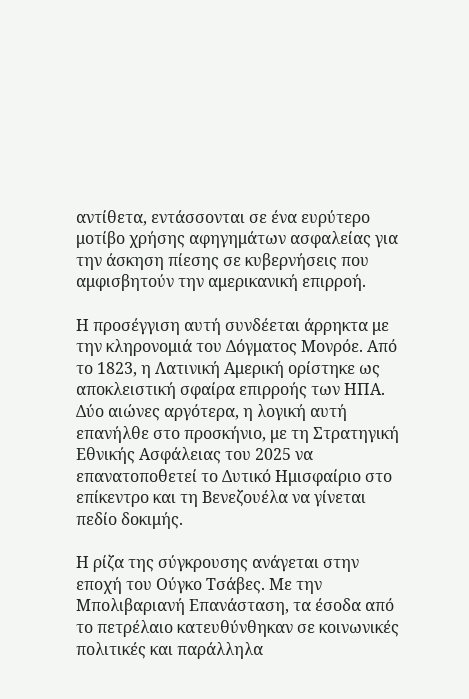αντίθετα, εντάσσονται σε ένα ευρύτερο μοτίβο χρήσης αφηγημάτων ασφαλείας για την άσκηση πίεσης σε κυβερνήσεις που αμφισβητούν την αμερικανική επιρροή.

Η προσέγγιση αυτή συνδέεται άρρηκτα με την κληρονομιά του Δόγματος Μονρόε. Από το 1823, η Λατινική Αμερική ορίστηκε ως αποκλειστική σφαίρα επιρροής των ΗΠΑ. Δύο αιώνες αργότερα, η λογική αυτή επανήλθε στο προσκήνιο, με τη Στρατηγική Εθνικής Ασφάλειας του 2025 να επανατοποθετεί το Δυτικό Ημισφαίριο στο επίκεντρο και τη Βενεζουέλα να γίνεται πεδίο δοκιμής.

Η ρίζα της σύγκρουσης ανάγεται στην εποχή του Ούγκο Τσάβες. Με την Μπολιβαριανή Επανάσταση, τα έσοδα από το πετρέλαιο κατευθύνθηκαν σε κοινωνικές πολιτικές και παράλληλα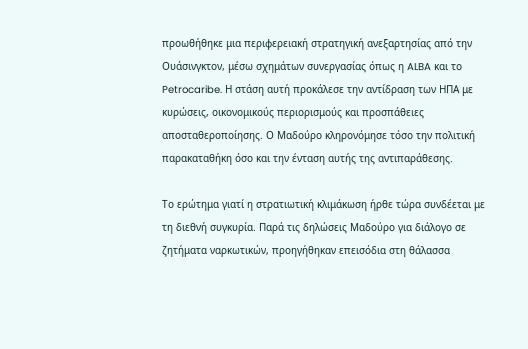προωθήθηκε μια περιφερειακή στρατηγική ανεξαρτησίας από την Ουάσινγκτον, μέσω σχημάτων συνεργασίας όπως η ALBA και το Petrocaribe. Η στάση αυτή προκάλεσε την αντίδραση των ΗΠΑ με κυρώσεις, οικονομικούς περιορισμούς και προσπάθειες αποσταθεροποίησης. Ο Μαδούρο κληρονόμησε τόσο την πολιτική παρακαταθήκη όσο και την ένταση αυτής της αντιπαράθεσης.

Το ερώτημα γιατί η στρατιωτική κλιμάκωση ήρθε τώρα συνδέεται με τη διεθνή συγκυρία. Παρά τις δηλώσεις Μαδούρο για διάλογο σε ζητήματα ναρκωτικών, προηγήθηκαν επεισόδια στη θάλασσα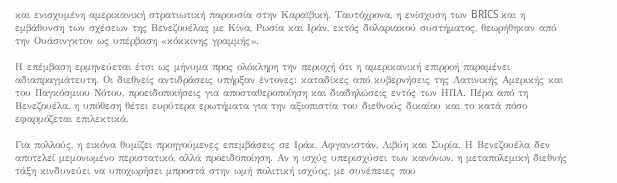και ενισχυμένη αμερικανική στρατιωτική παρουσία στην Καραϊβική. Ταυτόχρονα, η ενίσχυση των BRICS και η εμβάθυνση των σχέσεων της Βενεζουέλας με Κίνα, Ρωσία και Ιράν, εκτός δολαριακού συστήματος, θεωρήθηκαν από την Ουάσινγκτον ως υπέρβαση «κόκκινης γραμμής».

Η επέμβαση ερμηνεύεται έτσι ως μήνυμα προς ολόκληρη την περιοχή ότι η αμερικανική επιρροή παραμένει αδιαπραγμάτευτη. Οι διεθνείς αντιδράσεις υπήρξαν έντονες: καταδίκες από κυβερνήσεις της Λατινικής Αμερικής και του Παγκόσμιου Νότου, προειδοποιήσεις για αποσταθεροποίηση και διαδηλώσεις εντός των ΗΠΑ. Πέρα από τη Βενεζουέλα, η υπόθεση θέτει ευρύτερα ερωτήματα για την αξιοπιστία του διεθνούς δικαίου και το κατά πόσο εφαρμόζεται επιλεκτικά.

Για πολλούς, η εικόνα θυμίζει προηγούμενες επεμβάσεις σε Ιράκ, Αφγανιστάν, Λιβύη και Συρία. Η Βενεζουέλα δεν αποτελεί μεμονωμένο περιστατικό, αλλά προειδοποίηση. Αν η ισχύς υπερισχύσει των κανόνων, η μεταπολεμική διεθνής τάξη κινδυνεύει να υποχωρήσει μπροστά στην ωμή πολιτική ισχύος, με συνέπειες που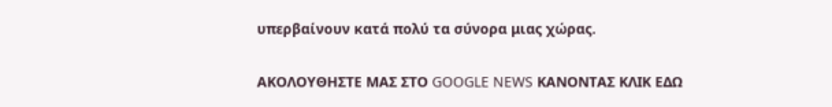υπερβαίνουν κατά πολύ τα σύνορα μιας χώρας.

ΑΚΟΛΟΥΘΗΣΤΕ ΜΑΣ ΣΤΟ GOOGLE NEWS ΚΑΝΟΝΤΑΣ ΚΛΙΚ ΕΔΩ